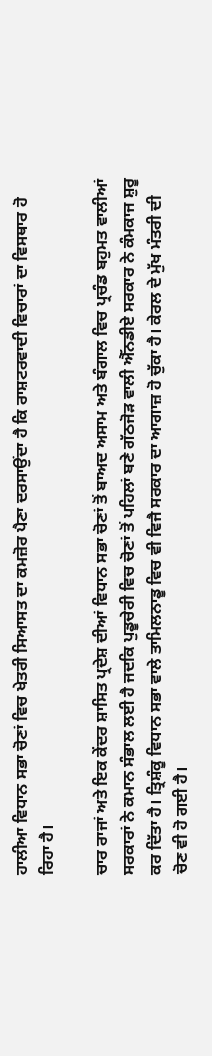ਹਾਲੀਆ ਵਿਧਾਨ ਸਭਾ ਚੋਣਾਂ ਵਿਚ ਖੇਤਰੀ ਸਿਆਸਤ ਦਾ ਕਮਜ਼ੋਰ ਪੈਣਾ ਦਰਸਾਉਂਦਾ ਹੈ ਕਿ ਰਾਸ਼ਟਰਵਾਦੀ ਵਿਚਾਰਾਂ ਦਾ ਵਿਸਥਾਰ ਹੋ ਰਿਹਾ ਹੈ।

ਚਾਰ ਰਾਜਾਂ ਅਤੇ ਇਕ ਕੇਂਦਰ ਸ਼ਾਸਿਤ ਪ੍ਰਦੇਸ਼ ਦੀਆਂ ਵਿਧਾਨ ਸਭਾ ਚੋਣਾਂ ਤੋਂ ਬਾਅਦ ਅਸਾਮ ਅਤੇ ਬੰਗਾਲ ਵਿਚ ਪ੍ਰਚੰਡ ਬਹੁਮਤ ਵਾਲੀਆਂ ਸਰਕਾਰਾਂ ਨੇ ਕਮਾਨ ਸੰਭਾਲ ਲਈ ਹੈ ਜਦਕਿ ਪੁਡੂਚੇਰੀ ਵਿਚ ਚੋਣਾਂ ਤੋਂ ਪਹਿਲਾਂ ਬਣੇ ਗੱਠਜੋੜ ਵਾਲੀ ਐੱਨਡੀਏ ਸਰਕਾਰ ਨੇ ਕੰਮਕਾਜ ਸ਼ੁਰੂ ਕਰ ਦਿੱਤਾ ਹੈ। ਤ੍ਰਿਸ਼ੰਕੂ ਵਿਧਾਨ ਸਭਾ ਵਾਲੇ ਤਾਮਿਲਨਾਡੂ ਵਿਚ ਵੀ ਵਿਜੈ ਸਰਕਾਰ ਦਾ ਆਗਾਜ਼ ਹੋ ਚੁੱਕਾ ਹੈ। ਕੇਰਲ ਦੇ ਮੁੱਖ ਮੰਤਰੀ ਦੀ ਚੋਣ ਵੀ ਹੋ ਗਈ ਹੈ।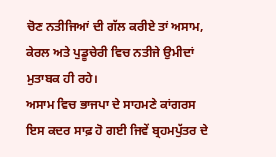ਚੋਣ ਨਤੀਜਿਆਂ ਦੀ ਗੱਲ ਕਰੀਏ ਤਾਂ ਅਸਾਮ, ਕੇਰਲ ਅਤੇ ਪੁਡੂਚੇਰੀ ਵਿਚ ਨਤੀਜੇ ਉਮੀਦਾਂ ਮੁਤਾਬਕ ਹੀ ਰਹੇ।
ਅਸਾਮ ਵਿਚ ਭਾਜਪਾ ਦੇ ਸਾਹਮਣੇ ਕਾਂਗਰਸ ਇਸ ਕਦਰ ਸਾਫ਼ ਹੋ ਗਈ ਜਿਵੇਂ ਬ੍ਰਹਮਪੁੱਤਰ ਦੇ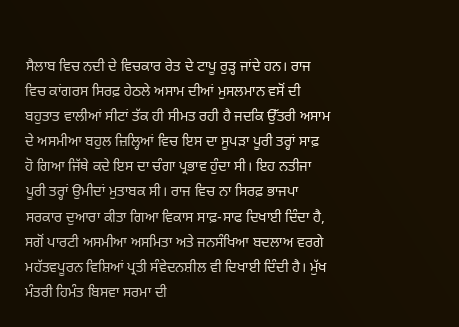ਸੈਲਾਬ ਵਿਚ ਨਦੀ ਦੇ ਵਿਚਕਾਰ ਰੇਤ ਦੇ ਟਾਪੂ ਰੁੜ੍ਹ ਜਾਂਦੇ ਹਨ। ਰਾਜ ਵਿਚ ਕਾਂਗਰਸ ਸਿਰਫ਼ ਹੇਠਲੇ ਅਸਾਮ ਦੀਆਂ ਮੁਸਲਮਾਨ ਵਸੋਂ ਦੀ ਬਹੁਤਾਤ ਵਾਲੀਆਂ ਸੀਟਾਂ ਤੱਕ ਹੀ ਸੀਮਤ ਰਹੀ ਹੈ ਜਦਕਿ ਉੱਤਰੀ ਅਸਾਮ ਦੇ ਅਸਮੀਆ ਬਹੁਲ ਜ਼ਿਲ੍ਹਿਆਂ ਵਿਚ ਇਸ ਦਾ ਸੂਪੜਾ ਪੂਰੀ ਤਰ੍ਹਾਂ ਸਾਫ਼ ਹੋ ਗਿਆ ਜਿੱਥੇ ਕਦੇ ਇਸ ਦਾ ਚੰਗਾ ਪ੍ਰਭਾਵ ਹੁੰਦਾ ਸੀ। ਇਹ ਨਤੀਜਾ ਪੂਰੀ ਤਰ੍ਹਾਂ ਉਮੀਦਾਂ ਮੁਤਾਬਕ ਸੀ। ਰਾਜ ਵਿਚ ਨਾ ਸਿਰਫ਼ ਭਾਜਪਾ ਸਰਕਾਰ ਦੁਆਰਾ ਕੀਤਾ ਗਿਆ ਵਿਕਾਸ ਸਾਫ਼-ਸਾਫ ਦਿਖਾਈ ਦਿੰਦਾ ਹੈ, ਸਗੋਂ ਪਾਰਟੀ ਅਸਮੀਆ ਅਸਮਿਤਾ ਅਤੇ ਜਨਸੰਖਿਆ ਬਦਲਾਅ ਵਰਗੇ ਮਹੱਤਵਪੂਰਨ ਵਿਸ਼ਿਆਂ ਪ੍ਰਤੀ ਸੰਵੇਦਨਸ਼ੀਲ ਵੀ ਦਿਖਾਈ ਦਿੰਦੀ ਹੈ। ਮੁੱਖ ਮੰਤਰੀ ਹਿਮੰਤ ਬਿਸਵਾ ਸਰਮਾ ਦੀ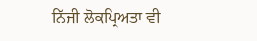ਨਿੱਜੀ ਲੋਕਪ੍ਰਿਅਤਾ ਵੀ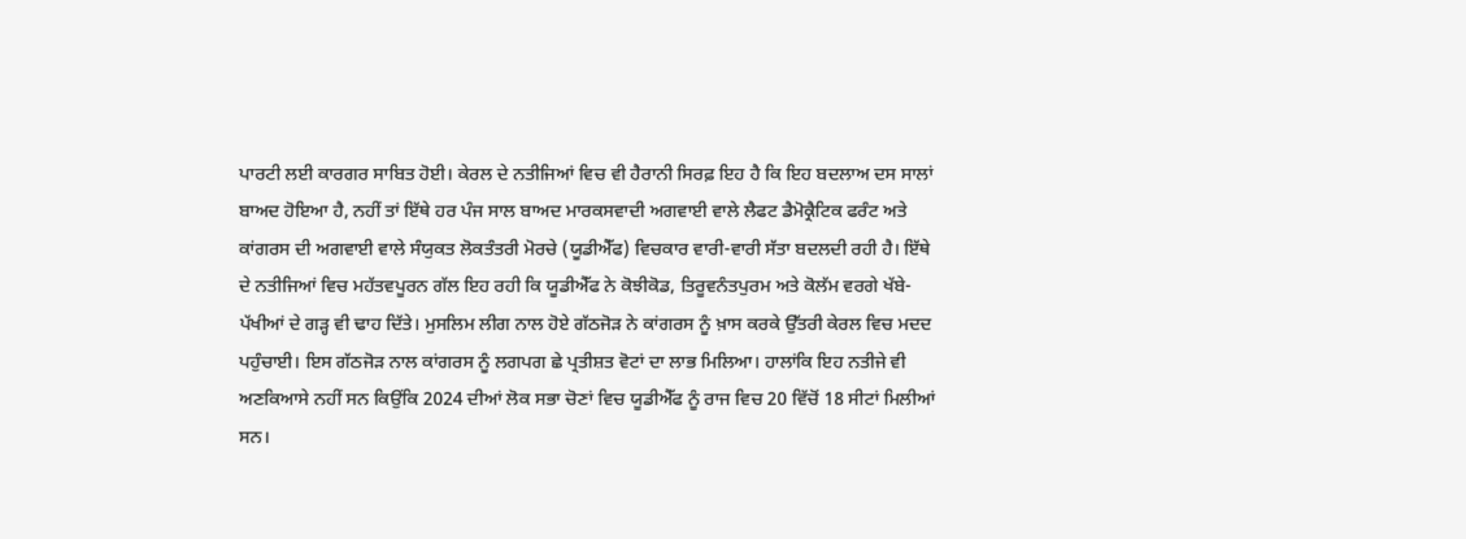ਪਾਰਟੀ ਲਈ ਕਾਰਗਰ ਸਾਬਿਤ ਹੋਈ। ਕੇਰਲ ਦੇ ਨਤੀਜਿਆਂ ਵਿਚ ਵੀ ਹੈਰਾਨੀ ਸਿਰਫ਼ ਇਹ ਹੈ ਕਿ ਇਹ ਬਦਲਾਅ ਦਸ ਸਾਲਾਂ ਬਾਅਦ ਹੋਇਆ ਹੈ, ਨਹੀਂ ਤਾਂ ਇੱਥੇ ਹਰ ਪੰਜ ਸਾਲ ਬਾਅਦ ਮਾਰਕਸਵਾਦੀ ਅਗਵਾਈ ਵਾਲੇ ਲੈਫਟ ਡੈਮੋਕ੍ਰੈਟਿਕ ਫਰੰਟ ਅਤੇ ਕਾਂਗਰਸ ਦੀ ਅਗਵਾਈ ਵਾਲੇ ਸੰਯੁਕਤ ਲੋਕਤੰਤਰੀ ਮੋਰਚੇ (ਯੂਡੀਐੱਫ) ਵਿਚਕਾਰ ਵਾਰੀ-ਵਾਰੀ ਸੱਤਾ ਬਦਲਦੀ ਰਹੀ ਹੈ। ਇੱਥੇ ਦੇ ਨਤੀਜਿਆਂ ਵਿਚ ਮਹੱਤਵਪੂਰਨ ਗੱਲ ਇਹ ਰਹੀ ਕਿ ਯੂਡੀਐੱਫ ਨੇ ਕੋਝੀਕੋਡ, ਤਿਰੂਵਨੰਤਪੁਰਮ ਅਤੇ ਕੋਲੱਮ ਵਰਗੇ ਖੱਬੇ-ਪੱਖੀਆਂ ਦੇ ਗੜ੍ਹ ਵੀ ਢਾਹ ਦਿੱਤੇ। ਮੁਸਲਿਮ ਲੀਗ ਨਾਲ ਹੋਏ ਗੱਠਜੋੜ ਨੇ ਕਾਂਗਰਸ ਨੂੰ ਖ਼ਾਸ ਕਰਕੇ ਉੱਤਰੀ ਕੇਰਲ ਵਿਚ ਮਦਦ ਪਹੁੰਚਾਈ। ਇਸ ਗੱਠਜੋੜ ਨਾਲ ਕਾਂਗਰਸ ਨੂੰ ਲਗਪਗ ਛੇ ਪ੍ਰਤੀਸ਼ਤ ਵੋਟਾਂ ਦਾ ਲਾਭ ਮਿਲਿਆ। ਹਾਲਾਂਕਿ ਇਹ ਨਤੀਜੇ ਵੀ ਅਣਕਿਆਸੇ ਨਹੀਂ ਸਨ ਕਿਉਂਕਿ 2024 ਦੀਆਂ ਲੋਕ ਸਭਾ ਚੋਣਾਂ ਵਿਚ ਯੂਡੀਐੱਫ ਨੂੰ ਰਾਜ ਵਿਚ 20 ਵਿੱਚੋਂ 18 ਸੀਟਾਂ ਮਿਲੀਆਂ ਸਨ।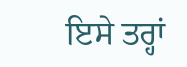ਇਸੇ ਤਰ੍ਹਾਂ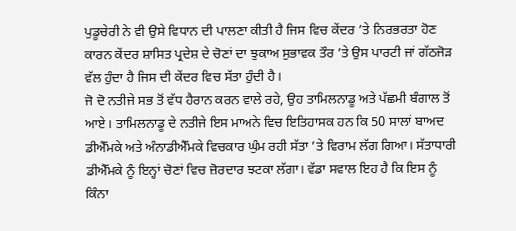ਪੁਡੂਚੇਰੀ ਨੇ ਵੀ ਉਸੇ ਵਿਧਾਨ ਦੀ ਪਾਲਣਾ ਕੀਤੀ ਹੈ ਜਿਸ ਵਿਚ ਕੇਂਦਰ ’ਤੇ ਨਿਰਭਰਤਾ ਹੋਣ ਕਾਰਨ ਕੇਂਦਰ ਸ਼ਾਸਿਤ ਪ੍ਰਦੇਸ਼ ਦੇ ਚੋਣਾਂ ਦਾ ਝੁਕਾਅ ਸੁਭਾਵਕ ਤੌਰ ’ਤੇ ਉਸ ਪਾਰਟੀ ਜਾਂ ਗੱਠਜੋੜ ਵੱਲ ਹੁੰਦਾ ਹੈ ਜਿਸ ਦੀ ਕੇਂਦਰ ਵਿਚ ਸੱਤਾ ਹੁੰਦੀ ਹੈ।
ਜੋ ਦੋ ਨਤੀਜੇ ਸਭ ਤੋਂ ਵੱਧ ਹੈਰਾਨ ਕਰਨ ਵਾਲੇ ਰਹੇ, ਉਹ ਤਾਮਿਲਨਾਡੂ ਅਤੇ ਪੱਛਮੀ ਬੰਗਾਲ ਤੋਂ ਆਏ। ਤਾਮਿਲਨਾਡੂ ਦੇ ਨਤੀਜੇ ਇਸ ਮਾਅਨੇ ਵਿਚ ਇਤਿਹਾਸਕ ਹਨ ਕਿ 50 ਸਾਲਾਂ ਬਾਅਦ ਡੀਐੱਮਕੇ ਅਤੇ ਅੰਨਾਡੀਐੱਮਕੇ ਵਿਚਕਾਰ ਘੁੰਮ ਰਹੀ ਸੱਤਾ ’ਤੇ ਵਿਰਾਮ ਲੱਗ ਗਿਆ। ਸੱਤਾਧਾਰੀ ਡੀਐੱਮਕੇ ਨੂੰ ਇਨ੍ਹਾਂ ਚੋਣਾਂ ਵਿਚ ਜ਼ੋਰਦਾਰ ਝਟਕਾ ਲੱਗਾ। ਵੱਡਾ ਸਵਾਲ ਇਹ ਹੈ ਕਿ ਇਸ ਨੂੰ ਕਿੰਨਾ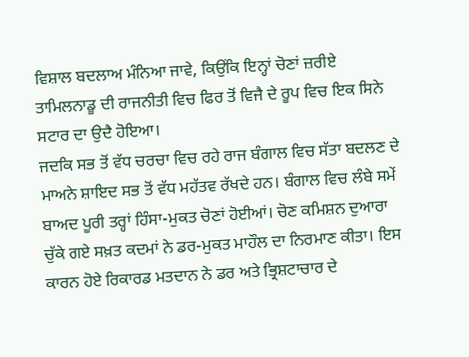ਵਿਸ਼ਾਲ ਬਦਲਾਅ ਮੰਨਿਆ ਜਾਵੇ, ਕਿਉਂਕਿ ਇਨ੍ਹਾਂ ਚੋਣਾਂ ਜ਼ਰੀਏ ਤਾਮਿਲਨਾਡੂ ਦੀ ਰਾਜਨੀਤੀ ਵਿਚ ਫਿਰ ਤੋਂ ਵਿਜੈ ਦੇ ਰੂਪ ਵਿਚ ਇਕ ਸਿਨੇ ਸਟਾਰ ਦਾ ਉਦੈ ਹੋਇਆ।
ਜਦਕਿ ਸਭ ਤੋਂ ਵੱਧ ਚਰਚਾ ਵਿਚ ਰਹੇ ਰਾਜ ਬੰਗਾਲ ਵਿਚ ਸੱਤਾ ਬਦਲਣ ਦੇ ਮਾਅਨੇ ਸ਼ਾਇਦ ਸਭ ਤੋਂ ਵੱਧ ਮਹੱਤਵ ਰੱਖਦੇ ਹਨ। ਬੰਗਾਲ ਵਿਚ ਲੰਬੇ ਸਮੇਂ ਬਾਅਦ ਪੂਰੀ ਤਰ੍ਹਾਂ ਹਿੰਸਾ-ਮੁਕਤ ਚੋਣਾਂ ਹੋਈਆਂ। ਚੋਣ ਕਮਿਸ਼ਨ ਦੁਆਰਾ ਚੁੱਕੇ ਗਏ ਸਖ਼ਤ ਕਦਮਾਂ ਨੇ ਡਰ-ਮੁਕਤ ਮਾਹੌਲ ਦਾ ਨਿਰਮਾਣ ਕੀਤਾ। ਇਸ ਕਾਰਨ ਹੋਏ ਰਿਕਾਰਡ ਮਤਦਾਨ ਨੇ ਡਰ ਅਤੇ ਭ੍ਰਿਸ਼ਟਾਚਾਰ ਦੇ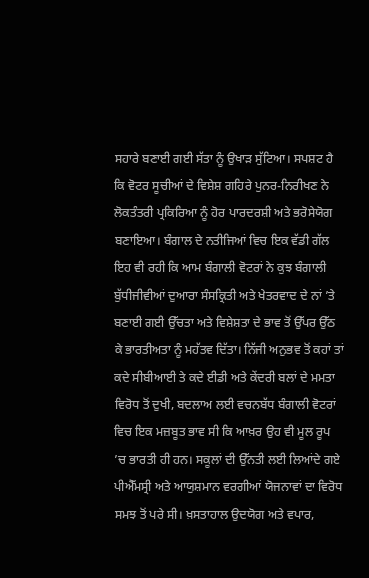ਸਹਾਰੇ ਬਣਾਈ ਗਈ ਸੱਤਾ ਨੂੰ ਉਖਾੜ ਸੁੱਟਿਆ। ਸਪਸ਼ਟ ਹੈ ਕਿ ਵੋਟਰ ਸੂਚੀਆਂ ਦੇ ਵਿਸ਼ੇਸ਼ ਗਹਿਰੇ ਪੁਨਰ-ਨਿਰੀਖਣ ਨੇ ਲੋਕਤੰਤਰੀ ਪ੍ਰਕਿਰਿਆ ਨੂੰ ਹੋਰ ਪਾਰਦਰਸ਼ੀ ਅਤੇ ਭਰੋਸੇਯੋਗ ਬਣਾਇਆ। ਬੰਗਾਲ ਦੇ ਨਤੀਜਿਆਂ ਵਿਚ ਇਕ ਵੱਡੀ ਗੱਲ ਇਹ ਵੀ ਰਹੀ ਕਿ ਆਮ ਬੰਗਾਲੀ ਵੋਟਰਾਂ ਨੇ ਕੁਝ ਬੰਗਾਲੀ ਬੁੱਧੀਜੀਵੀਆਂ ਦੁਆਰਾ ਸੰਸਕ੍ਰਿਤੀ ਅਤੇ ਖੇਤਰਵਾਦ ਦੇ ਨਾਂ ’ਤੇ ਬਣਾਈ ਗਈ ਉੱਚਤਾ ਅਤੇ ਵਿਸ਼ੇਸ਼ਤਾ ਦੇ ਭਾਵ ਤੋਂ ਉੱਪਰ ਉੱਠ ਕੇ ਭਾਰਤੀਅਤਾ ਨੂੰ ਮਹੱਤਵ ਦਿੱਤਾ। ਨਿੱਜੀ ਅਨੁਭਵ ਤੋਂ ਕਹਾਂ ਤਾਂ ਕਦੇ ਸੀਬੀਆਈ ਤੇ ਕਦੇ ਈਡੀ ਅਤੇ ਕੇਂਦਰੀ ਬਲਾਂ ਦੇ ਮਮਤਾ ਵਿਰੋਧ ਤੋਂ ਦੁਖੀ, ਬਦਲਾਅ ਲਈ ਵਚਨਬੱਧ ਬੰਗਾਲੀ ਵੋਟਰਾਂ ਵਿਚ ਇਕ ਮਜ਼ਬੂਤ ਭਾਵ ਸੀ ਕਿ ਆਖ਼ਰ ਉਹ ਵੀ ਮੂਲ ਰੂਪ ’ਚ ਭਾਰਤੀ ਹੀ ਹਨ। ਸਕੂਲਾਂ ਦੀ ਉੱਨਤੀ ਲਈ ਲਿਆਂਦੇ ਗਏ ਪੀਐੱਮਸ੍ਰੀ ਅਤੇ ਆਯੁਸ਼ਮਾਨ ਵਰਗੀਆਂ ਯੋਜਨਾਵਾਂ ਦਾ ਵਿਰੋਧ ਸਮਝ ਤੋਂ ਪਰੇ ਸੀ। ਖ਼ਸਤਾਹਾਲ ਉਦਯੋਗ ਅਤੇ ਵਪਾਰ,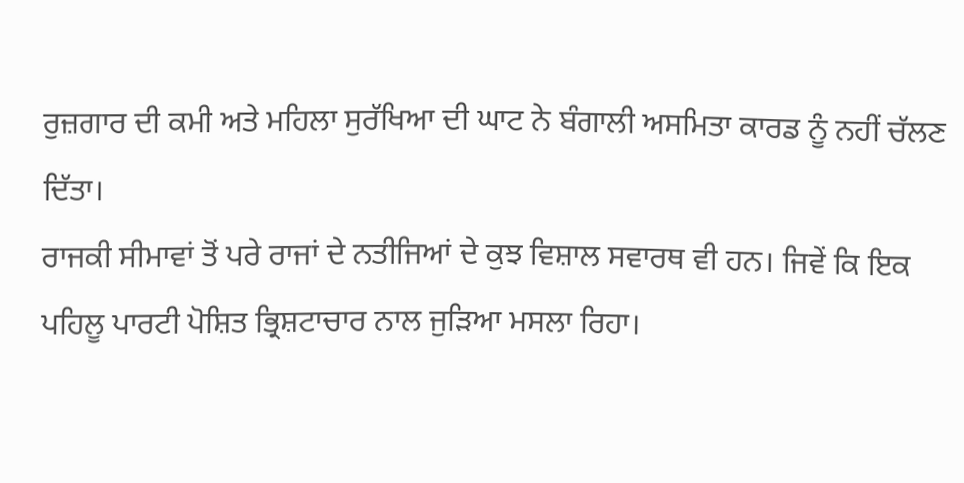ਰੁਜ਼ਗਾਰ ਦੀ ਕਮੀ ਅਤੇ ਮਹਿਲਾ ਸੁਰੱਖਿਆ ਦੀ ਘਾਟ ਨੇ ਬੰਗਾਲੀ ਅਸਮਿਤਾ ਕਾਰਡ ਨੂੰ ਨਹੀਂ ਚੱਲਣ ਦਿੱਤਾ।
ਰਾਜਕੀ ਸੀਮਾਵਾਂ ਤੋਂ ਪਰੇ ਰਾਜਾਂ ਦੇ ਨਤੀਜਿਆਂ ਦੇ ਕੁਝ ਵਿਸ਼ਾਲ ਸਵਾਰਥ ਵੀ ਹਨ। ਜਿਵੇਂ ਕਿ ਇਕ ਪਹਿਲੂ ਪਾਰਟੀ ਪੋਸ਼ਿਤ ਭ੍ਰਿਸ਼ਟਾਚਾਰ ਨਾਲ ਜੁੜਿਆ ਮਸਲਾ ਰਿਹਾ।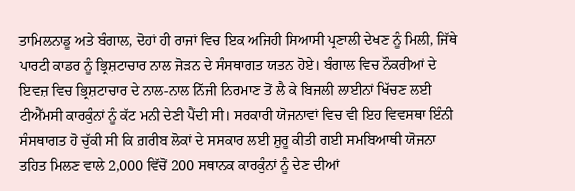ਤਾਮਿਲਨਾਡੂ ਅਤੇ ਬੰਗਾਲ, ਦੋਹਾਂ ਹੀ ਰਾਜਾਂ ਵਿਚ ਇਕ ਅਜਿਹੀ ਸਿਆਸੀ ਪ੍ਰਣਾਲੀ ਦੇਖਣ ਨੂੰ ਮਿਲੀ, ਜਿੱਥੇ ਪਾਰਟੀ ਕਾਡਰ ਨੂੰ ਭ੍ਰਿਸ਼ਟਾਚਾਰ ਨਾਲ ਜੋੜਨ ਦੇ ਸੰਸਥਾਗਤ ਯਤਨ ਹੋਏ। ਬੰਗਾਲ ਵਿਚ ਨੌਕਰੀਆਂ ਦੇ ਇਵਜ਼ ਵਿਚ ਭ੍ਰਿਸ਼ਟਾਚਾਰ ਦੇ ਨਾਲ-ਨਾਲ ਨਿੱਜੀ ਨਿਰਮਾਣ ਤੋਂ ਲੈ ਕੇ ਬਿਜਲੀ ਲਾਈਨਾਂ ਖਿੱਚਣ ਲਈ ਟੀਐੱਮਸੀ ਕਾਰਕੁੰਨਾਂ ਨੂੰ ਕੱਟ ਮਨੀ ਦੇਣੀ ਪੈਂਦੀ ਸੀ। ਸਰਕਾਰੀ ਯੋਜਨਾਵਾਂ ਵਿਚ ਵੀ ਇਹ ਵਿਵਸਥਾ ਇੰਨੀ ਸੰਸਥਾਗਤ ਹੋ ਚੁੱਕੀ ਸੀ ਕਿ ਗ਼ਰੀਬ ਲੋਕਾਂ ਦੇ ਸਸਕਾਰ ਲਈ ਸ਼ੁਰੂ ਕੀਤੀ ਗਈ ਸਮਬਿਆਥੀ ਯੋਜਨਾ ਤਹਿਤ ਮਿਲਣ ਵਾਲੇ 2,000 ਵਿੱਚੋਂ 200 ਸਥਾਨਕ ਕਾਰਕੁੰਨਾਂ ਨੂੰ ਦੇਣ ਦੀਆਂ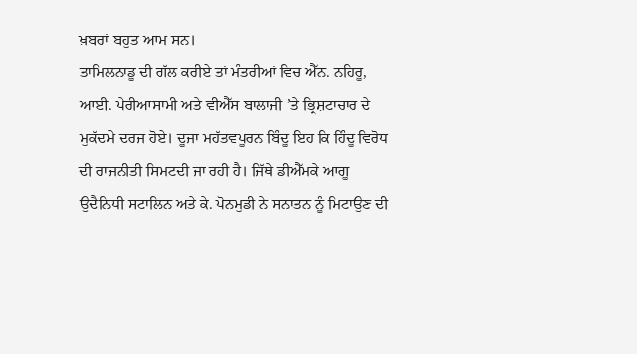ਖ਼ਬਰਾਂ ਬਹੁਤ ਆਮ ਸਨ।
ਤਾਮਿਲਨਾਡੂ ਦੀ ਗੱਲ ਕਰੀਏ ਤਾਂ ਮੰਤਰੀਆਂ ਵਿਚ ਐੱਨ. ਨਹਿਰੂ, ਆਈ. ਪੇਰੀਆਸਾਮੀ ਅਤੇ ਵੀਐੱਸ ਬਾਲਾਜੀ ’ਤੇ ਭ੍ਰਿਸ਼ਟਾਚਾਰ ਦੇ ਮੁਕੱਦਮੇ ਦਰਜ ਹੋਏ। ਦੂਜਾ ਮਹੱਤਵਪੂਰਨ ਬਿੰਦੂ ਇਹ ਕਿ ਹਿੰਦੂ ਵਿਰੋਧ ਦੀ ਰਾਜਨੀਤੀ ਸਿਮਟਦੀ ਜਾ ਰਹੀ ਹੈ। ਜਿੱਥੇ ਡੀਐੱਮਕੇ ਆਗੂ ਉਦੈਨਿਧੀ ਸਟਾਲਿਨ ਅਤੇ ਕੇ. ਪੋਨਮੁਡੀ ਨੇ ਸਨਾਤਨ ਨੂੰ ਮਿਟਾਉਣ ਦੀ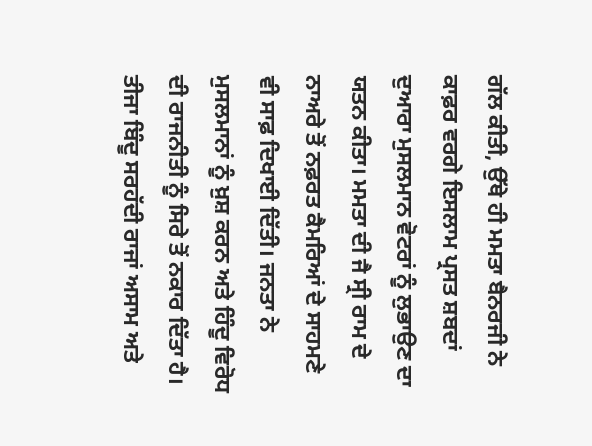ਗੱਲ ਕੀਤੀ, ਉੱਥੇ ਹੀ ਮਮਤਾ ਬੈਨਰਜੀ ਨੇ ਕਾਫ਼ਰ ਵਰਗੇ ਇਸਲਾਮ ਪ੍ਰਸਤ ਸ਼ਬਦਾਂ ਦੁਆਰਾ ਮੁਸਲਮਾਨ ਵੋਟਰਾਂ ਨੂੰ ਲੁਭਾਉਣ ਦਾ ਯਤਨ ਕੀਤਾ। ਮਮਤਾ ਦੀ ਜੈ ਸ੍ਰੀ ਰਾਮ ਦੇ ਨਾਅਰੇ ਤੋਂ ਨਫ਼ਰਤ ਕੈਮਰਿਆਂ ਦੇ ਸਾਹਮਣੇ ਵੀ ਸਾਫ਼ ਦਿਖਾਈ ਦਿੱਤੀ। ਜਨਤਾ ਨੇ ਮੁਸਲਮਾਨਾਂ ਨੂੰ ਖ਼ੁਸ਼ ਕਰਨ ਅਤੇ ਹਿੰਦੂ ਵਿਰੋਧ ਦੀ ਰਾਜਨੀਤੀ ਨੂੰ ਸਿਰੇ ਤੋਂ ਨਕਾਰ ਦਿੱਤਾ ਹੈ। ਤੀਜਾ ਬਿੰਦੂ ਸਰਹੱਦੀ ਰਾਜਾਂ ਅਸਾਮ ਅਤੇ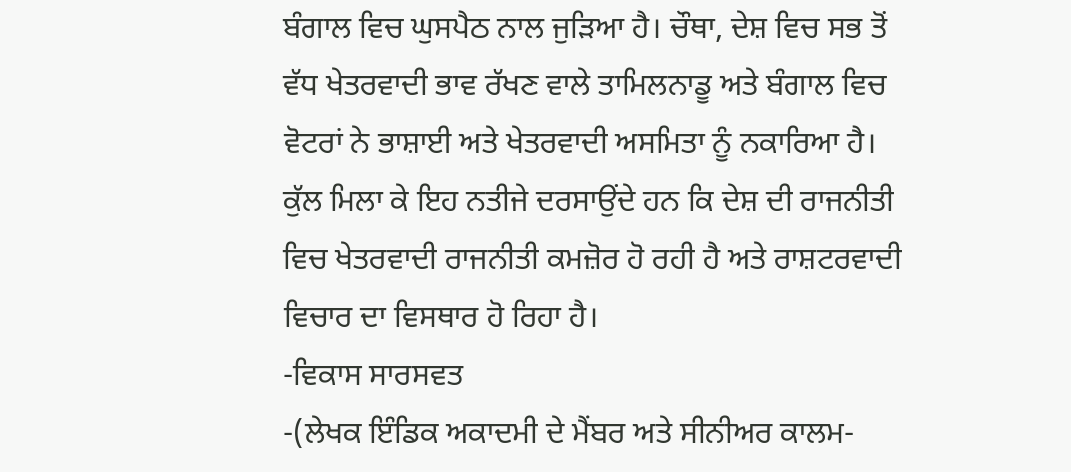ਬੰਗਾਲ ਵਿਚ ਘੁਸਪੈਠ ਨਾਲ ਜੁੜਿਆ ਹੈ। ਚੌਥਾ, ਦੇਸ਼ ਵਿਚ ਸਭ ਤੋਂ ਵੱਧ ਖੇਤਰਵਾਦੀ ਭਾਵ ਰੱਖਣ ਵਾਲੇ ਤਾਮਿਲਨਾਡੂ ਅਤੇ ਬੰਗਾਲ ਵਿਚ ਵੋਟਰਾਂ ਨੇ ਭਾਸ਼ਾਈ ਅਤੇ ਖੇਤਰਵਾਦੀ ਅਸਮਿਤਾ ਨੂੰ ਨਕਾਰਿਆ ਹੈ। ਕੁੱਲ ਮਿਲਾ ਕੇ ਇਹ ਨਤੀਜੇ ਦਰਸਾਉਂਦੇ ਹਨ ਕਿ ਦੇਸ਼ ਦੀ ਰਾਜਨੀਤੀ ਵਿਚ ਖੇਤਰਵਾਦੀ ਰਾਜਨੀਤੀ ਕਮਜ਼ੋਰ ਹੋ ਰਹੀ ਹੈ ਅਤੇ ਰਾਸ਼ਟਰਵਾਦੀ ਵਿਚਾਰ ਦਾ ਵਿਸਥਾਰ ਹੋ ਰਿਹਾ ਹੈ।
-ਵਿਕਾਸ ਸਾਰਸਵਤ
-(ਲੇਖਕ ਇੰਡਿਕ ਅਕਾਦਮੀ ਦੇ ਮੈਂਬਰ ਅਤੇ ਸੀਨੀਅਰ ਕਾਲਮ-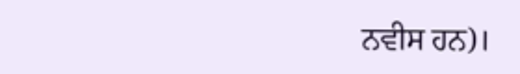ਨਵੀਸ ਹਨ)।